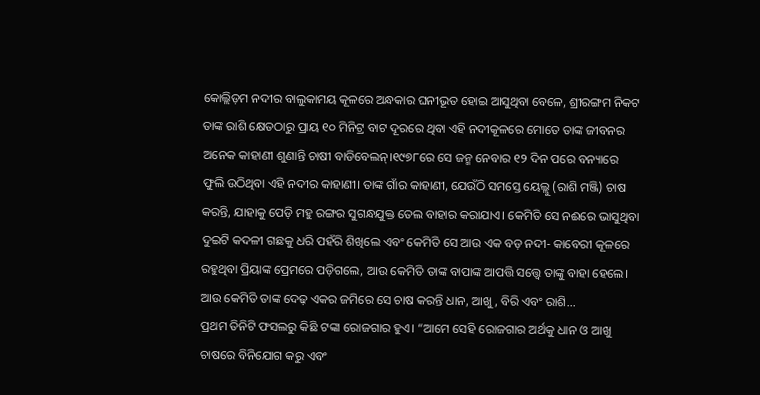କୋଲ୍ଲିଡ଼ମ ନଦୀର ବାଲୁକାମୟ କୂଳରେ ଅନ୍ଧକାର ଘନୀଭୂତ ହୋଇ ଆସୁଥିବା ବେଳେ, ଶ୍ରୀରଙ୍ଗମ ନିକଟ ତାଙ୍କ ରାଶି କ୍ଷେତଠାରୁ ପ୍ରାୟ ୧୦ ମିନିଟ୍ର ବାଟ ଦୂରରେ ଥିବା ଏହି ନଦୀକୂଳରେ ମୋତେ ତାଙ୍କ ଜୀବନର ଅନେକ କାହାଣୀ ଶୁଣାନ୍ତି ଚାଷୀ ବାଡିବେଲନ୍।୧୯୭୮ରେ ସେ ଜନ୍ମ ନେବାର ୧୨ ଦିନ ପରେ ବନ୍ୟାରେ ଫୁଲି ଉଠିଥିବା ଏହି ନଦୀର କାହାଣୀ। ତାଙ୍କ ଗାଁର କାହାଣୀ, ଯେଉଁଠି ସମସ୍ତେ ୟେଲ୍ଲୁ (ରାଶି ମଞ୍ଜି) ଚାଷ କରନ୍ତି, ଯାହାକୁ ପେଡ଼ି ମହୁ ରଙ୍ଗର ସୁଗନ୍ଧଯୁକ୍ତ ତେଲ ବାହାର କରାଯାଏ। କେମିତି ସେ ନଈରେ ଭାସୁଥିବା ଦୁଇଟି କଦଳୀ ଗଛକୁ ଧରି ପହଁରି ଶିଖିଲେ ଏବଂ କେମିତି ସେ ଆଉ ଏକ ବଡ଼ ନଦୀ- କାବେରୀ କୂଳରେ ରହୁଥିବା ପ୍ରିୟାଙ୍କ ପ୍ରେମରେ ପଡ଼ିଗଲେ, ଆଉ କେମିତି ତାଙ୍କ ବାପାଙ୍କ ଆପତ୍ତି ସତ୍ତ୍ୱେ ତାଙ୍କୁ ବାହା ହେଲେ। ଆଉ କେମିତି ତାଙ୍କ ଦେଢ଼ ଏକର ଜମିରେ ସେ ଚାଷ କରନ୍ତି ଧାନ, ଆଖୁ, ବିରି ଏବଂ ରାଶି...
ପ୍ରଥମ ତିନିଟି ଫସଲରୁ କିଛି ଟଙ୍କା ରୋଜଗାର ହୁଏ। “ଆମେ ସେହି ରୋଜଗାର ଅର୍ଥକୁ ଧାନ ଓ ଆଖୁ ଚାଷରେ ବିନିଯୋଗ କରୁ ଏବଂ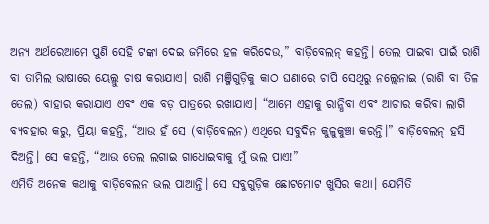ଅନ୍ୟ ଅର୍ଥରେଆମେ ପୁଣି ସେହି ଟଙ୍କା ଦେଇ ଜମିରେ ହଳ କରିଦେଉ,” ବାଡ଼ିବେଲନ୍ କହନ୍ତି। ତେଲ ପାଇବା ପାଇଁ ରାଶି ବା ତାମିଲ ଭାଷାରେ ୟେଲ୍ଲୁ ଚାଷ କରାଯାଏ। ରାଶି ମଞ୍ଜିଗୁଡ଼ିକୁ କାଠ ଘଣାରେ ଚାପି ସେଥିରୁ ନଲ୍ଲେନାଇ (ରାଶି ବା ତିଳ ତେଲ) ବାହାର କରାଯାଏ ଏବଂ ଏକ ବଡ଼ ପାତ୍ରରେ ରଖାଯାଏ। “ଆମେ ଏହାକୁ ରାନ୍ଧିବା ଏବଂ ଆଚାର କରିବା ଲାଗି ବ୍ୟବହାର କରୁ, ପ୍ରିୟା କହନ୍ତି, “ଆଉ ହଁ ସେ (ବାଡ଼ିବେଲନ) ଏଥିରେ ସବୁଦିନ କୁଳୁକୁଞ୍ଚା କରନ୍ତି।” ବାଡ଼ିବେଲନ୍ ହସି ଦିଅନ୍ତି। ସେ କହନ୍ତି, “ଆଉ ତେଲ ଲଗାଇ ଗାଧୋଇବାକୁ ମୁଁ ଭଲ ପାଏ!”
ଏମିତି ଅନେକ କଥାକୁ ବାଡ଼ିବେଲନ ଭଲ ପାଆନ୍ତି। ସେ ସବୁଗୁଡ଼ିକ ଛୋଟମୋଟ ଖୁସିର କଥା। ଯେମିତି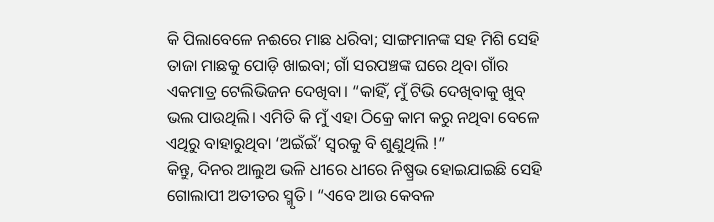କି ପିଲାବେଳେ ନଈରେ ମାଛ ଧରିବା; ସାଙ୍ଗମାନଙ୍କ ସହ ମିଶି ସେହି ତାଜା ମାଛକୁ ପୋଡ଼ି ଖାଇବା; ଗାଁ ସରପଞ୍ଚଙ୍କ ଘରେ ଥିବା ଗାଁର ଏକମାତ୍ର ଟେଲିଭିଜନ ଦେଖିବା। “କାହିଁ, ମୁଁ ଟିଭି ଦେଖିବାକୁ ଖୁବ୍ ଭଲ ପାଉଥିଲି। ଏମିତି କି ମୁଁ ଏହା ଠିକ୍ରେ କାମ କରୁ ନଥିବା ବେଳେ ଏଥିରୁ ବାହାରୁଥିବା ‘ଅଇଁଇଁ’ ସ୍ୱରକୁ ବି ଶୁଣୁଥିଲି !”
କିନ୍ତୁ, ଦିନର ଆଲୁଅ ଭଳି ଧୀରେ ଧୀରେ ନିଷ୍ପ୍ରଭ ହୋଇଯାଇଛି ସେହି ଗୋଲାପୀ ଅତୀତର ସ୍ମୃତି। “ଏବେ ଆଉ କେବଳ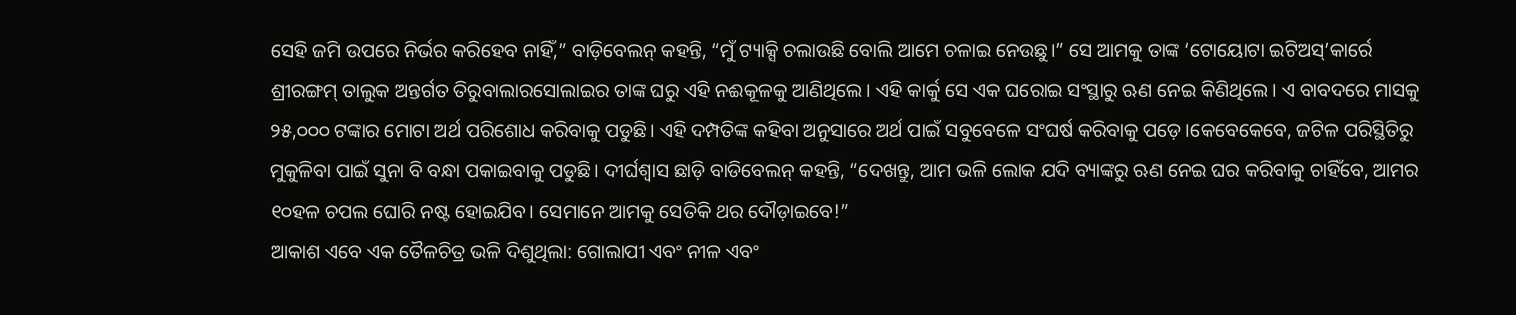ସେହି ଜମି ଉପରେ ନିର୍ଭର କରିହେବ ନାହିଁ,” ବାଡ଼ିବେଲନ୍ କହନ୍ତି, “ମୁଁ ଟ୍ୟାକ୍ସି ଚଲାଉଛି ବୋଲି ଆମେ ଚଳାଇ ନେଉଛୁ।” ସେ ଆମକୁ ତାଙ୍କ ‘ଟୋୟୋଟା ଇଟିଅସ୍’କାର୍ରେ ଶ୍ରୀରଙ୍ଗମ୍ ତାଲୁକ ଅନ୍ତର୍ଗତ ତିରୁବାଲାରସୋଲାଇର ତାଙ୍କ ଘରୁ ଏହି ନଈକୂଳକୁ ଆଣିଥିଲେ। ଏହି କାର୍କୁ ସେ ଏକ ଘରୋଇ ସଂସ୍ଥାରୁ ଋଣ ନେଇ କିଣିଥିଲେ। ଏ ବାବଦରେ ମାସକୁ ୨୫,୦୦୦ ଟଙ୍କାର ମୋଟା ଅର୍ଥ ପରିଶୋଧ କରିବାକୁ ପଡୁଛି। ଏହି ଦମ୍ପତିଙ୍କ କହିବା ଅନୁସାରେ ଅର୍ଥ ପାଇଁ ସବୁବେଳେ ସଂଘର୍ଷ କରିବାକୁ ପଡ଼େ।କେବେକେବେ, ଜଟିଳ ପରିସ୍ଥିତିରୁ ମୁକୁଳିବା ପାଇଁ ସୁନା ବି ବନ୍ଧା ପକାଇବାକୁ ପଡୁଛି। ଦୀର୍ଘଶ୍ୱାସ ଛାଡ଼ି ବାଡିବେଲନ୍ କହନ୍ତି, “ଦେଖନ୍ତୁ, ଆମ ଭଳି ଲୋକ ଯଦି ବ୍ୟାଙ୍କରୁ ଋଣ ନେଇ ଘର କରିବାକୁ ଚାହିଁବେ, ଆମର ୧୦ହଳ ଚପଲ ଘୋରି ନଷ୍ଟ ହୋଇଯିବ। ସେମାନେ ଆମକୁ ସେତିକି ଥର ଦୌଡ଼ାଇବେ!”
ଆକାଶ ଏବେ ଏକ ତୈଳଚିତ୍ର ଭଳି ଦିଶୁଥିଲା: ଗୋଲାପୀ ଏବଂ ନୀଳ ଏବଂ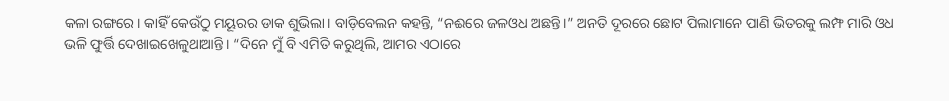କଳା ରଙ୍ଗରେ। କାହିଁ କେଉଁଠୁ ମୟୂରର ଡାକ ଶୁଭିଲା। ବାଡ଼ିବେଲନ କହନ୍ତି, “ନଈରେ ଜଳଓଧ ଅଛନ୍ତି।” ଅନତି ଦୂରରେ ଛୋଟ ପିଲାମାନେ ପାଣି ଭିତରକୁ ଲମ୍ଫ ମାରି ଓଧ ଭଳି ଫୁର୍ତ୍ତି ଦେଖାଇଖେଳୁଥାଆନ୍ତି। “ଦିନେ ମୁଁ ବି ଏମିତି କରୁଥିଲି, ଆମର ଏଠାରେ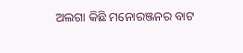ଅଲଗା କିଛି ମନୋରଞ୍ଜନର ବାଟ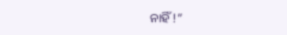ନାହିଁ !”